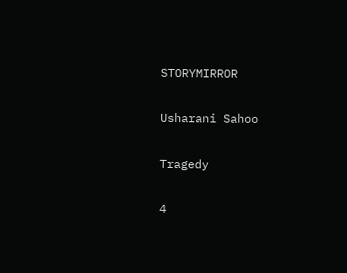STORYMIRROR

Usharani Sahoo

Tragedy

4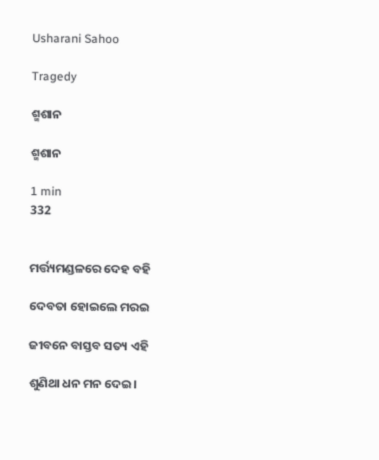Usharani Sahoo

Tragedy

ଶ୍ମଶାନ

ଶ୍ମଶାନ

1 min
332


ମର୍ତ୍ତ୍ୟମଣ୍ଡଳରେ ଦେହ ବହି

ଦେବତା ହୋଇଲେ ମରଇ

ଜୀବନେ ବାସ୍ତବ ସତ୍ୟ ଏହି

ଶୁଣିଥା ଧନ ମନ ଦେଇ।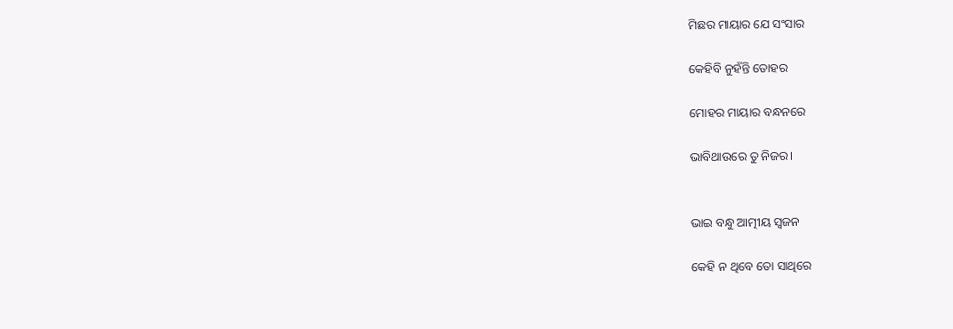ମିଛର ମାୟାର ଯେ ସଂସାର

କେହିବି ନୁହଁନ୍ତି ତୋହର

ମୋହର ମାୟାର ବନ୍ଧନରେ

ଭାବିଥାଉରେ ତୁ ନିଜର।


ଭାଇ ବନ୍ଧୁ ଆତ୍ମୀୟ ସ୍ୱଜନ

କେହି ନ ଥିବେ ତୋ ସାଥିରେ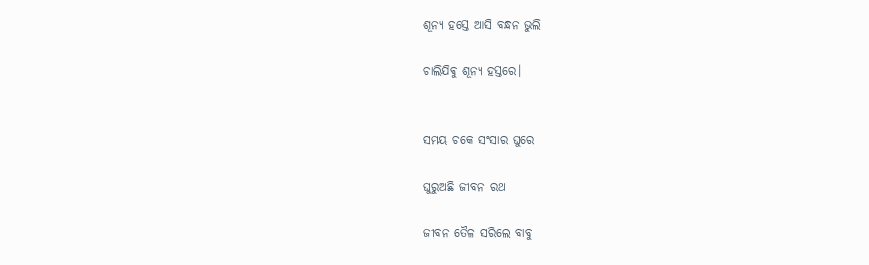ଶୂନ୍ୟ ହସ୍ତେ ଆସି ବନ୍ଧନ ଭୁଲି

ଚାଲିଯିଵୁ ଶୂନ୍ୟ ହସ୍ତରେ।


ସମୟ ଚକେ ସଂସାର ଘୁରେ

ଘୁରୁଅଛି ଜୀବନ ରଥ

ଜୀବନ ତୈଳ ସରିଲେ ବାବୁ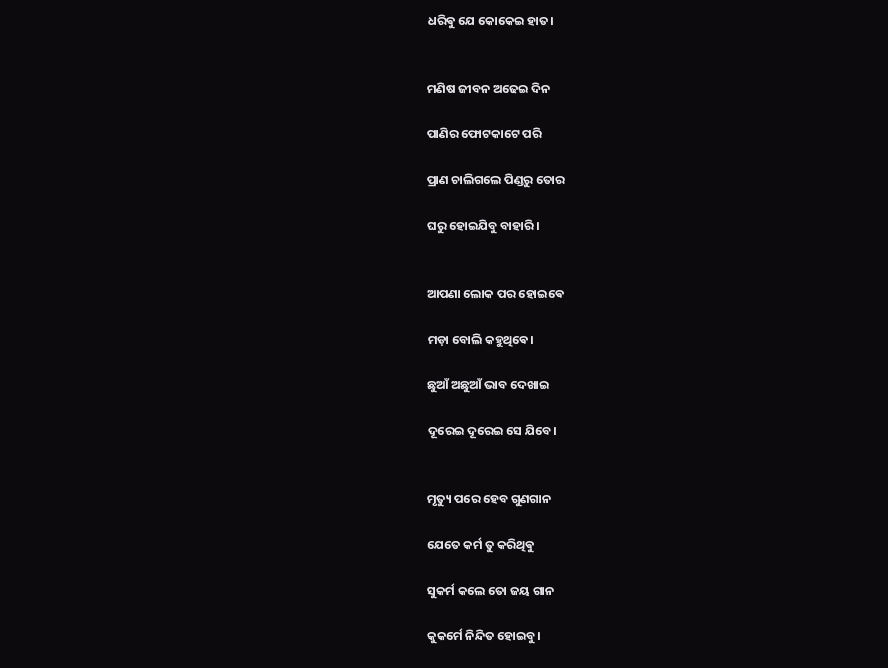ଧରିଵୁ ଯେ କୋକେଇ ହାତ।


ମଣିଷ ଜୀବନ ଅଢେଇ ଦିନ

ପାଣିର ଫୋଟକାଟେ ପରି

ପ୍ରାଣ ଚାଲିଗଲେ ପିଣ୍ଡରୁ ତୋର

ଘରୁ ହୋଇଯିବୁ ବାହାରି।


ଆପଣା ଲୋକ ପର ହୋଇଵେ

ମଡ଼ା ବୋଲି କହୁଥିଵେ।

ଛୁଆଁ ଅଛୁଆଁ ଭାବ ଦେଖାଇ

ଦୂରେଇ ଦୂରେଇ ସେ ଯିବେ।


ମୃତ୍ୟୁ ପରେ ହେବ ଗୁଣଗାନ

ଯେତେ କର୍ମ ତୁ କରିଥିଵୁ

ସୁକର୍ମ କଲେ ତୋ ଜୟ ଗାନ

କୁକର୍ମେ ନିନ୍ଦିତ ହୋଇବୁ।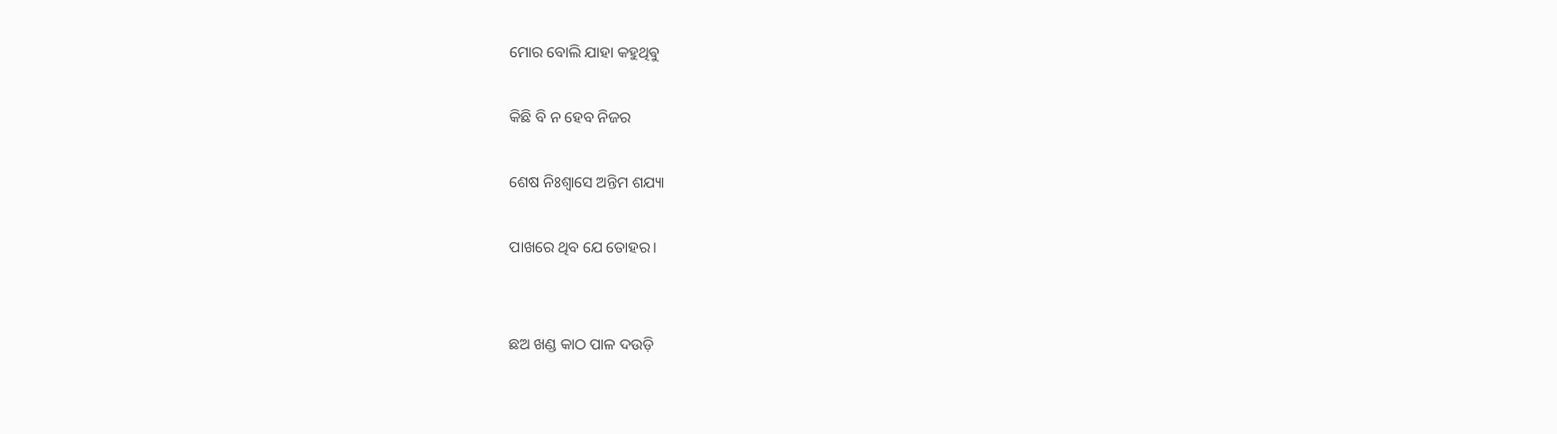ମୋର ବୋଲି ଯାହା କହୁଥିଵୁ

କିଛି ବି ନ ହେବ ନିଜର

ଶେଷ ନିଃଶ୍ୱାସେ ଅନ୍ତିମ ଶଯ୍ୟା

ପାଖରେ ଥିବ ଯେ ତୋହର।


ଛଅ ଖଣ୍ଡ କାଠ ପାଳ ଦଉଡ଼ି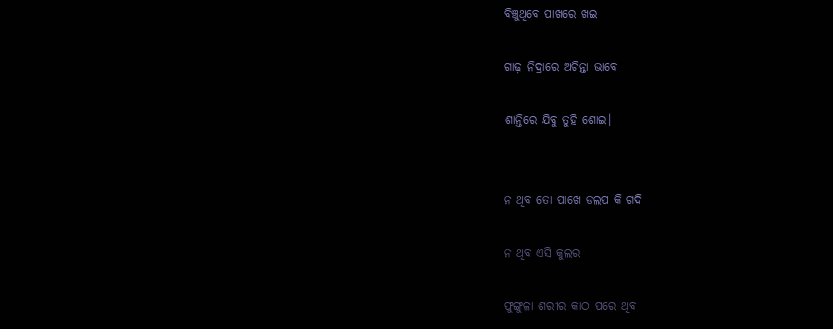ବିଞ୍ଚୁଥିବେ ପାଖରେ ଖଇ

ଗାଢ଼ ନିଦ୍ରାରେ ଅଚିନ୍ତା ଭାବେ

ଶାନ୍ତିରେ ଯିବୁ ତୁହି ଶୋଇ।


ନ ଥିବ ତୋ ପାଖେ ଡଲପ କି ଗଦି

ନ ଥିବ ଏସି କୁଲର

ଫୁଙ୍ଗୁଳା ଶରୀର କାଠ ପରେ ଥିବ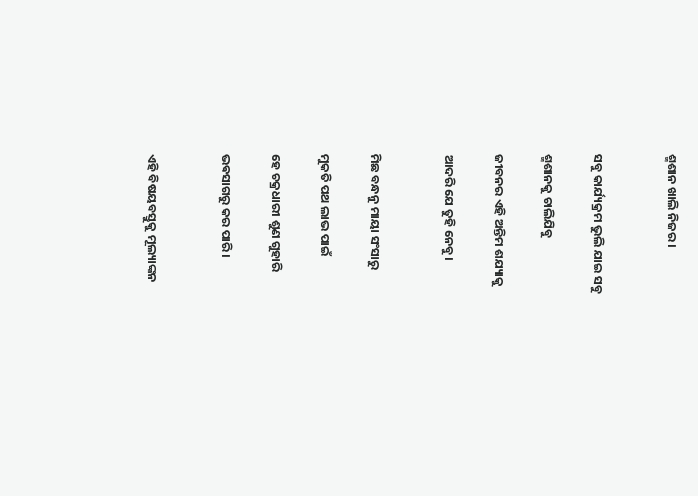ଶ୍ମଶାନ ଖାଲି ନିଜର।


ସବୁ କାର୍ଯ୍ୟକ୍ରମ ଭୁଲି ଯାଇ ସବୁ

ଶ୍ମଶାନକୁ ଚାଲିଯିବୁ

ଜୀବନର ଏହି ଅନ୍ତିମ ଶଯ୍ୟାକୁ

ଆଦରି ଯେ ତୁହି ନେବୁ।


ମିଛ ବନ୍ଧନୁ ମାୟା ସଂସାରୁ

ମୁକତି ପଥ ଲାଭ ପାଇଁ

ହେ ଚକ୍ରଧାରୀ ଶୁଣ ଗୁହାରି

ଭଵସାଗରୁ କର ପାରି।


ଏହି ବିଷୟବସ୍ତୁକୁ ମୂଲ୍ୟାଙ୍କନ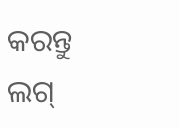କରନ୍ତୁ
ଲଗ୍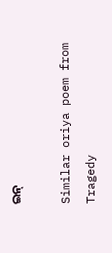ଇନ୍

Similar oriya poem from Tragedy